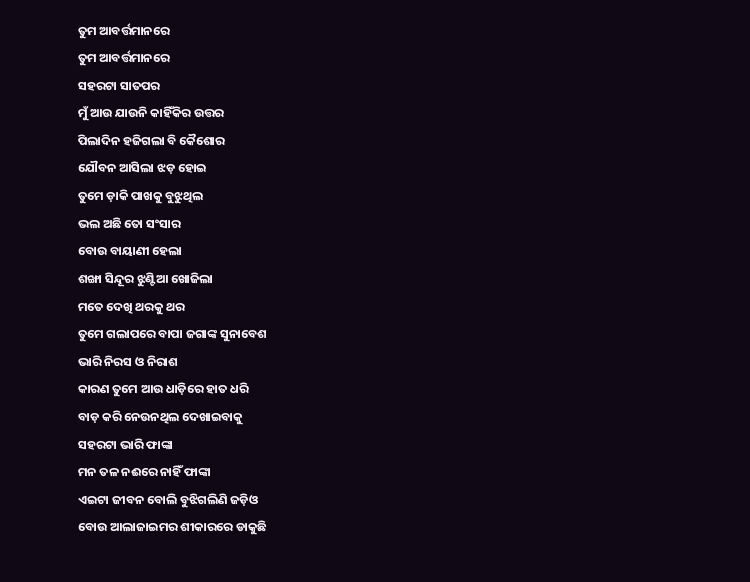ତୁମ ଆବର୍ତ୍ତମାନରେ
ତୁମ ଆବର୍ତ୍ତମାନରେ
ସହରଟା ସାତପର
ମୁଁ ଆଉ ଯାଉନି କାହିଁକିର ଉତ୍ତର
ପିଲାଦିନ ହଜିଗଲା ବି କୈଶୋର
ଯୌବନ ଆସିଲା ଝଡ଼ ହୋଇ
ତୁମେ ଡ଼ାକି ପାଖକୁ ବୁଝୁଥିଲ
ଭଲ ଅଛି ତୋ ସଂସାର
ବୋଉ ବାୟାଣୀ ହେଲା
ଶଙ୍ଖା ସିନ୍ଦୂର ଝୁଣ୍ଟିଆ ଖୋଜିଲା
ମତେ ଦେଖି ଥରକୁ ଥର
ତୁମେ ଗଲାପରେ ବାପା ଜଗାଙ୍କ ସୁନାବେଶ
ଭାରି ନିରସ ଓ ନିରାଶ
କାରଣ ତୁମେ ଆଉ ଧାଡ଼ିରେ ହାତ ଧରି
ବାଡ଼ କରି ନେଉନଥିଲ ଦେଖାଇବାକୁ
ସହରଟା ଭାରି ଫାଙ୍କା
ମନ ତଳ ନଈରେ ନାହିଁ ଫାଙ୍କା
ଏଇଟା ଜୀବନ ବୋଲି ବୁଝିଗଲିଣି ଜଡ଼ିଓ
ବୋଉ ଆଲାଜାଇମର ଶୀକାରରେ ଡାକୁଛି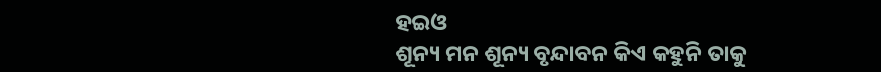ହଇଓ
ଶୂନ୍ୟ ମନ ଶୂନ୍ୟ ବୃନ୍ଦାବନ କିଏ କହୁନି ତାକୁ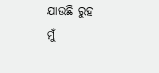ଯାଉଛି ରୁହ
ମୁଁ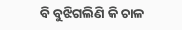ବି ବୁଝିଗଲିଣି କି ଚାଳ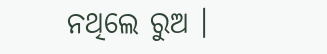ନଥିଲେ ରୁଅ ।